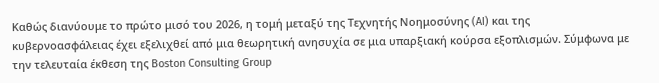Καθώς διανύουμε το πρώτο μισό του 2026, η τομή μεταξύ της Τεχνητής Νοημοσύνης (AI) και της κυβερνοασφάλειας έχει εξελιχθεί από μια θεωρητική ανησυχία σε μια υπαρξιακή κούρσα εξοπλισμών. Σύμφωνα με την τελευταία έκθεση της Boston Consulting Group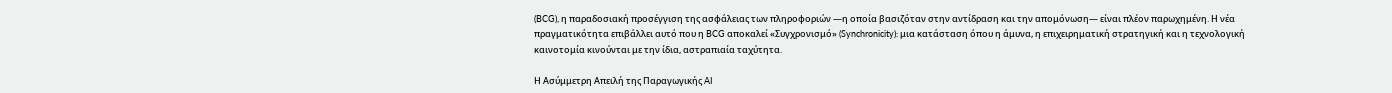(BCG), η παραδοσιακή προσέγγιση της ασφάλειας των πληροφοριών —η οποία βασιζόταν στην αντίδραση και την απομόνωση— είναι πλέον παρωχημένη. Η νέα πραγματικότητα επιβάλλει αυτό που η BCG αποκαλεί «Συγχρονισμό» (Synchronicity): μια κατάσταση όπου η άμυνα, η επιχειρηματική στρατηγική και η τεχνολογική καινοτομία κινούνται με την ίδια, αστραπιαία ταχύτητα.

Η Ασύμμετρη Απειλή της Παραγωγικής AI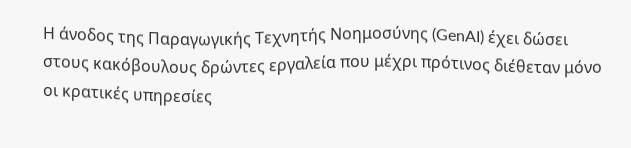Η άνοδος της Παραγωγικής Τεχνητής Νοημοσύνης (GenAI) έχει δώσει στους κακόβουλους δρώντες εργαλεία που μέχρι πρότινος διέθεταν μόνο οι κρατικές υπηρεσίες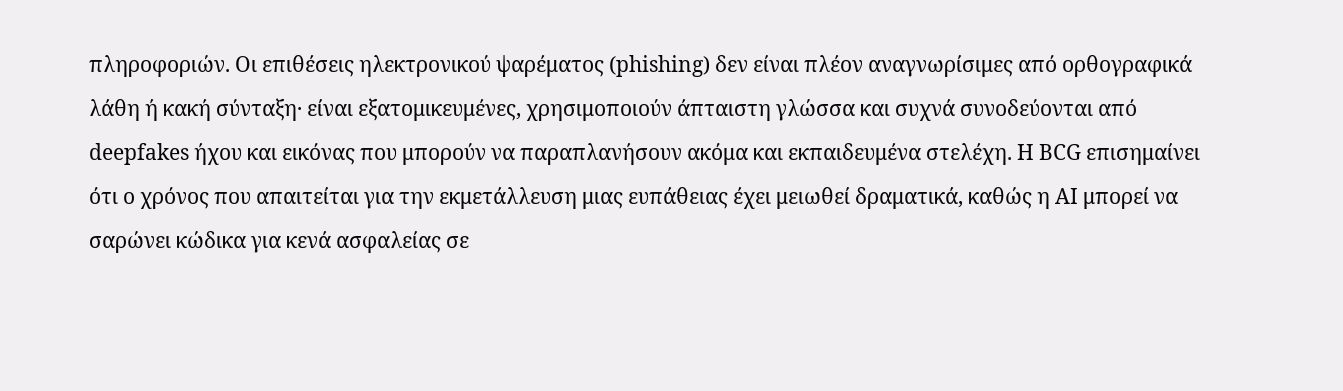πληροφοριών. Οι επιθέσεις ηλεκτρονικού ψαρέματος (phishing) δεν είναι πλέον αναγνωρίσιμες από ορθογραφικά λάθη ή κακή σύνταξη· είναι εξατομικευμένες, χρησιμοποιούν άπταιστη γλώσσα και συχνά συνοδεύονται από deepfakes ήχου και εικόνας που μπορούν να παραπλανήσουν ακόμα και εκπαιδευμένα στελέχη. Η BCG επισημαίνει ότι ο χρόνος που απαιτείται για την εκμετάλλευση μιας ευπάθειας έχει μειωθεί δραματικά, καθώς η AI μπορεί να σαρώνει κώδικα για κενά ασφαλείας σε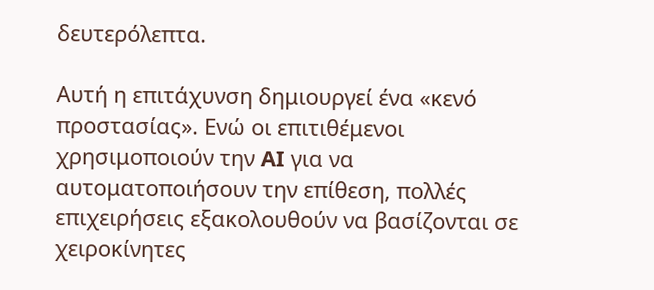δευτερόλεπτα.

Αυτή η επιτάχυνση δημιουργεί ένα «κενό προστασίας». Ενώ οι επιτιθέμενοι χρησιμοποιούν την AI για να αυτοματοποιήσουν την επίθεση, πολλές επιχειρήσεις εξακολουθούν να βασίζονται σε χειροκίνητες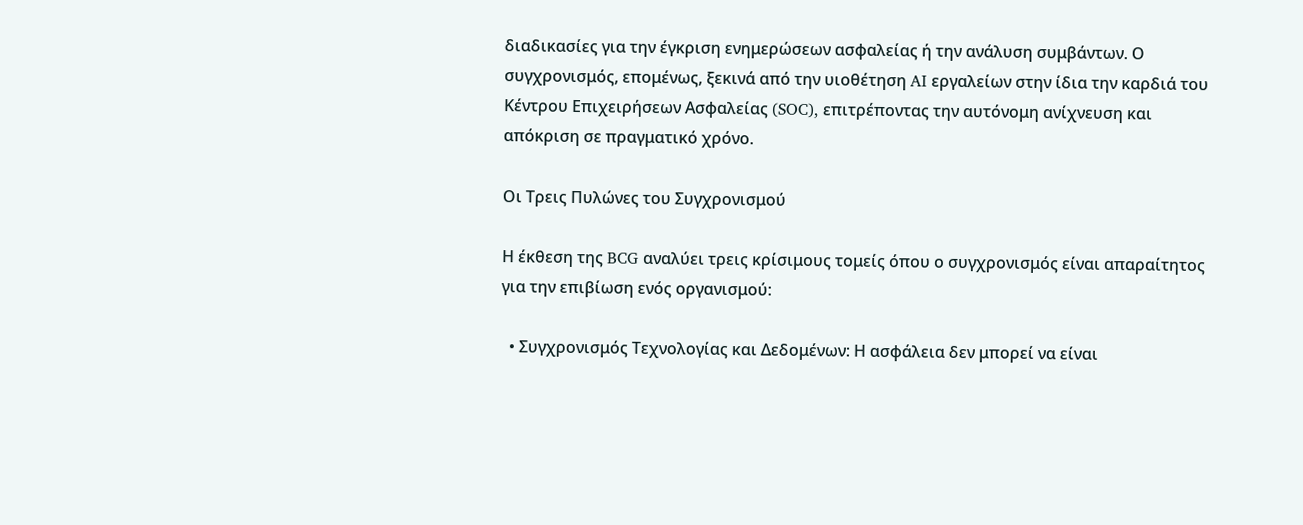διαδικασίες για την έγκριση ενημερώσεων ασφαλείας ή την ανάλυση συμβάντων. Ο συγχρονισμός, επομένως, ξεκινά από την υιοθέτηση AI εργαλείων στην ίδια την καρδιά του Κέντρου Επιχειρήσεων Ασφαλείας (SOC), επιτρέποντας την αυτόνομη ανίχνευση και απόκριση σε πραγματικό χρόνο.

Οι Τρεις Πυλώνες του Συγχρονισμού

Η έκθεση της BCG αναλύει τρεις κρίσιμους τομείς όπου ο συγχρονισμός είναι απαραίτητος για την επιβίωση ενός οργανισμού:

  • Συγχρονισμός Τεχνολογίας και Δεδομένων: Η ασφάλεια δεν μπορεί να είναι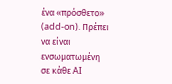ένα «πρόσθετο» (add-on). Πρέπει να είναι ενσωματωμένη σε κάθε AI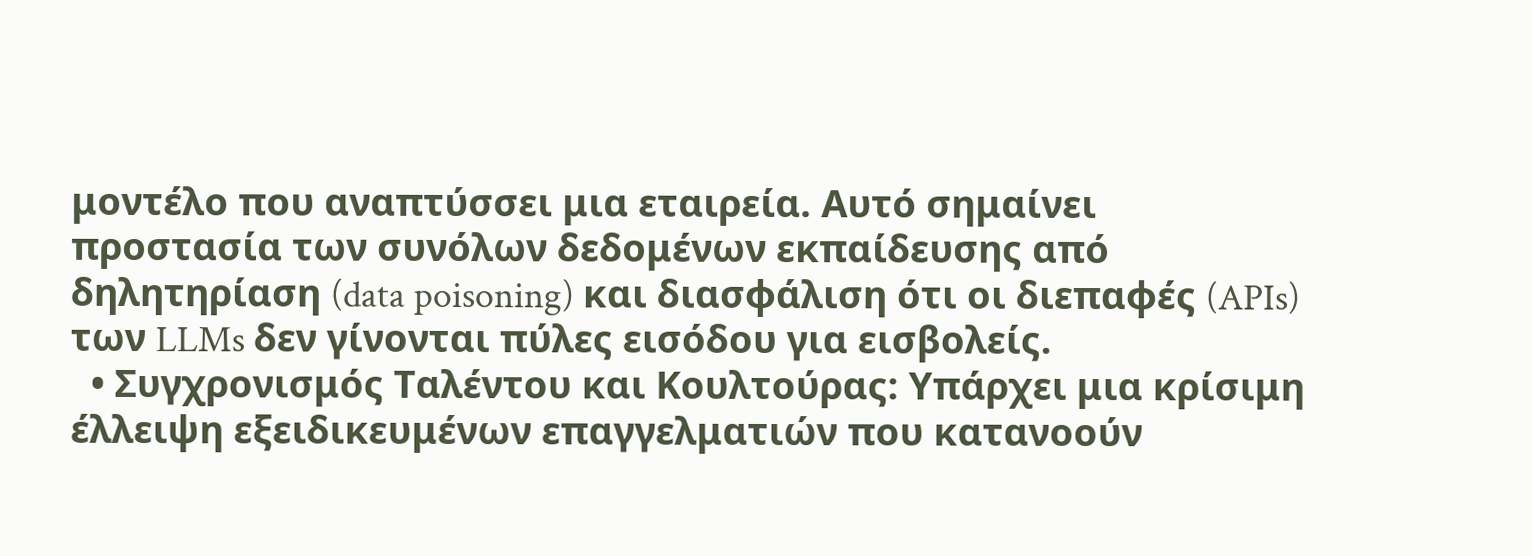μοντέλο που αναπτύσσει μια εταιρεία. Αυτό σημαίνει προστασία των συνόλων δεδομένων εκπαίδευσης από δηλητηρίαση (data poisoning) και διασφάλιση ότι οι διεπαφές (APIs) των LLMs δεν γίνονται πύλες εισόδου για εισβολείς.
  • Συγχρονισμός Ταλέντου και Κουλτούρας: Υπάρχει μια κρίσιμη έλλειψη εξειδικευμένων επαγγελματιών που κατανοούν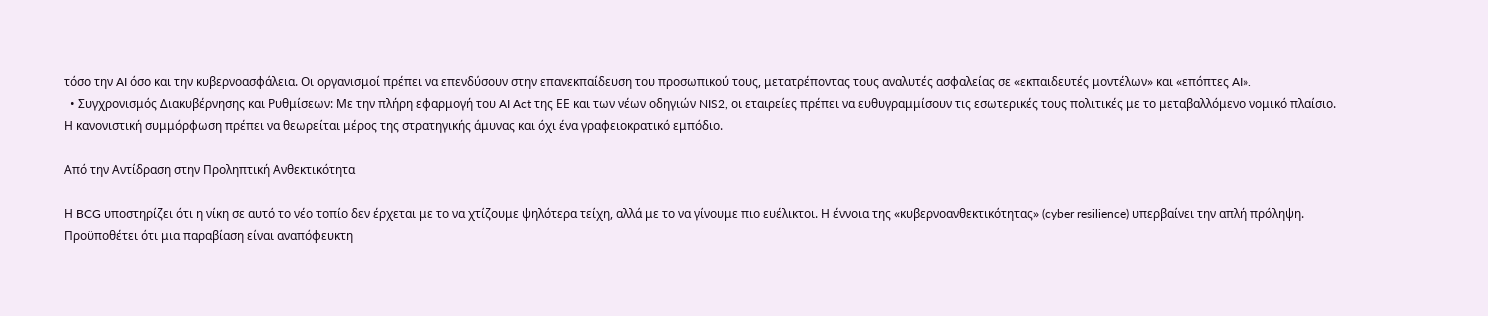τόσο την AI όσο και την κυβερνοασφάλεια. Οι οργανισμοί πρέπει να επενδύσουν στην επανεκπαίδευση του προσωπικού τους, μετατρέποντας τους αναλυτές ασφαλείας σε «εκπαιδευτές μοντέλων» και «επόπτες AI».
  • Συγχρονισμός Διακυβέρνησης και Ρυθμίσεων: Με την πλήρη εφαρμογή του AI Act της ΕΕ και των νέων οδηγιών NIS2, οι εταιρείες πρέπει να ευθυγραμμίσουν τις εσωτερικές τους πολιτικές με το μεταβαλλόμενο νομικό πλαίσιο. Η κανονιστική συμμόρφωση πρέπει να θεωρείται μέρος της στρατηγικής άμυνας και όχι ένα γραφειοκρατικό εμπόδιο.

Από την Αντίδραση στην Προληπτική Ανθεκτικότητα

Η BCG υποστηρίζει ότι η νίκη σε αυτό το νέο τοπίο δεν έρχεται με το να χτίζουμε ψηλότερα τείχη, αλλά με το να γίνουμε πιο ευέλικτοι. Η έννοια της «κυβερνοανθεκτικότητας» (cyber resilience) υπερβαίνει την απλή πρόληψη. Προϋποθέτει ότι μια παραβίαση είναι αναπόφευκτη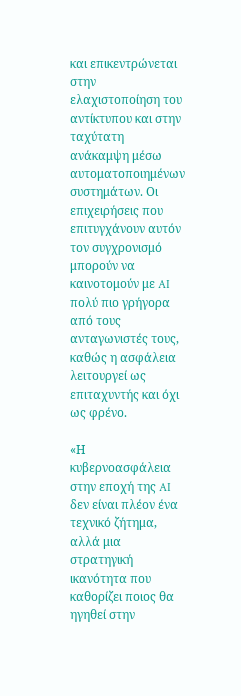και επικεντρώνεται στην ελαχιστοποίηση του αντίκτυπου και στην ταχύτατη ανάκαμψη μέσω αυτοματοποιημένων συστημάτων. Οι επιχειρήσεις που επιτυγχάνουν αυτόν τον συγχρονισμό μπορούν να καινοτομούν με AI πολύ πιο γρήγορα από τους ανταγωνιστές τους, καθώς η ασφάλεια λειτουργεί ως επιταχυντής και όχι ως φρένο.

«Η κυβερνοασφάλεια στην εποχή της AI δεν είναι πλέον ένα τεχνικό ζήτημα, αλλά μια στρατηγική ικανότητα που καθορίζει ποιος θα ηγηθεί στην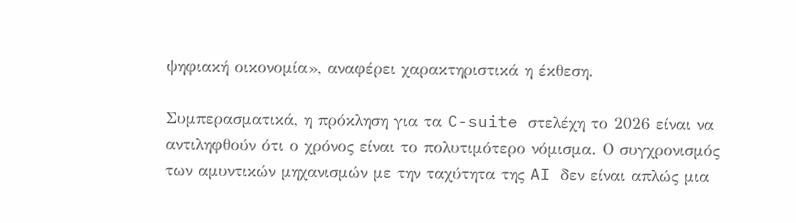ψηφιακή οικονομία», αναφέρει χαρακτηριστικά η έκθεση.

Συμπερασματικά, η πρόκληση για τα C-suite στελέχη το 2026 είναι να αντιληφθούν ότι ο χρόνος είναι το πολυτιμότερο νόμισμα. Ο συγχρονισμός των αμυντικών μηχανισμών με την ταχύτητα της AI δεν είναι απλώς μια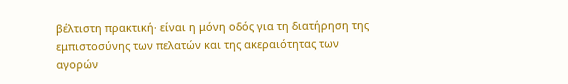βέλτιστη πρακτική· είναι η μόνη οδός για τη διατήρηση της εμπιστοσύνης των πελατών και της ακεραιότητας των αγορών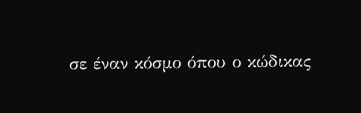σε έναν κόσμο όπου ο κώδικας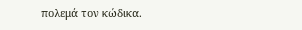πολεμά τον κώδικα.